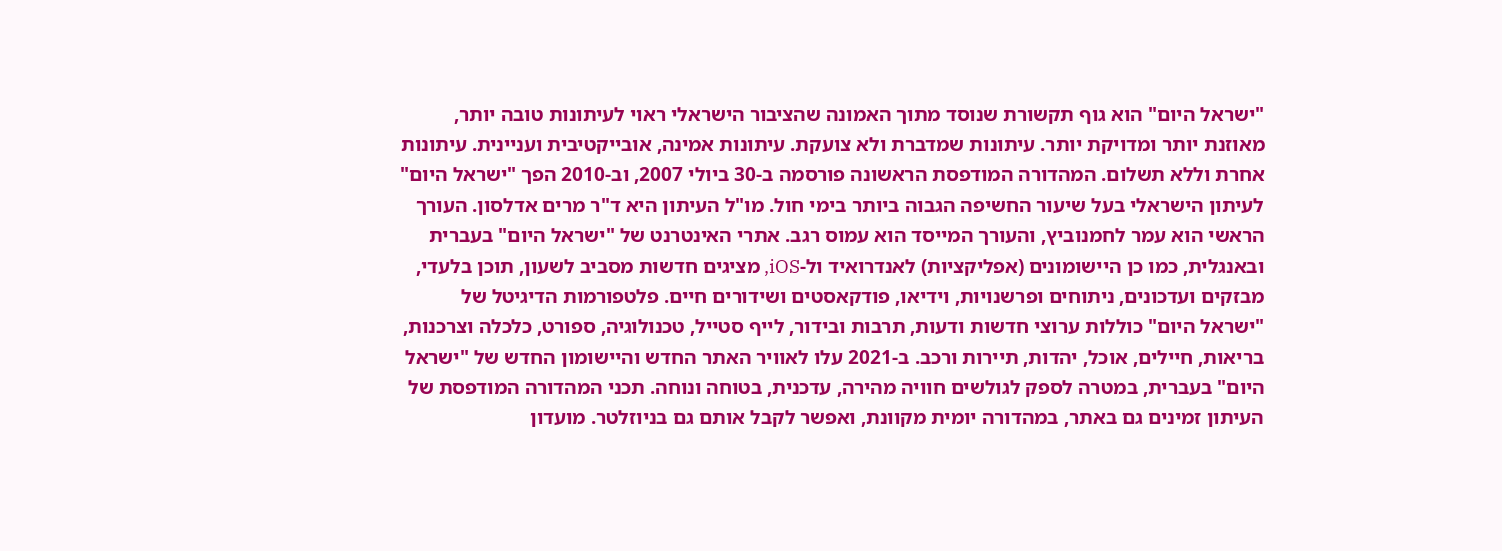"ישראל היום" הוא גוף תקשורת שנוסד מתוך האמונה שהציבור הישראלי ראוי לעיתונות טובה יותר, מאוזנת יותר ומדויקת יותר. עיתונות שמדברת ולא צועקת. עיתונות אמינה, אובייקטיבית ועניינית. עיתונות אחרת וללא תשלום. המהדורה המודפסת הראשונה פורסמה ב-30 ביולי 2007, וב-2010 הפך "ישראל היום" לעיתון הישראלי בעל שיעור החשיפה הגבוה ביותר בימי חול. מו"ל העיתון היא ד"ר מרים אדלסון. העורך הראשי הוא עמר לחמנוביץ, והעורך המייסד הוא עמוס רגב. אתרי האינטרנט של "ישראל היום" בעברית ובאנגלית, כמו כן היישומונים (אפליקציות) לאנדרואיד ול-iOS, מציגים חדשות מסביב לשעון, תוכן בלעדי, מבזקים ועדכונים, ניתוחים ופרשנויות, וידיאו, פודקאסטים ושידורים חיים. פלטפורמות הדיגיטל של "ישראל היום" כוללות ערוצי חדשות ודעות, תרבות ובידור, לייף סטייל, טכנולוגיה, ספורט, כלכלה וצרכנות, בריאות, חיילים, אוכל, יהדות, תיירות ורכב. ב-2021 עלו לאוויר האתר החדש והיישומון החדש של "ישראל היום" בעברית, במטרה לספק לגולשים חוויה מהירה, עדכנית, בטוחה ונוחה. תכני המהדורה המודפסת של העיתון זמינים גם באתר, במהדורה יומית מקוונת, ואפשר לקבל אותם גם בניוזלטר. מועדון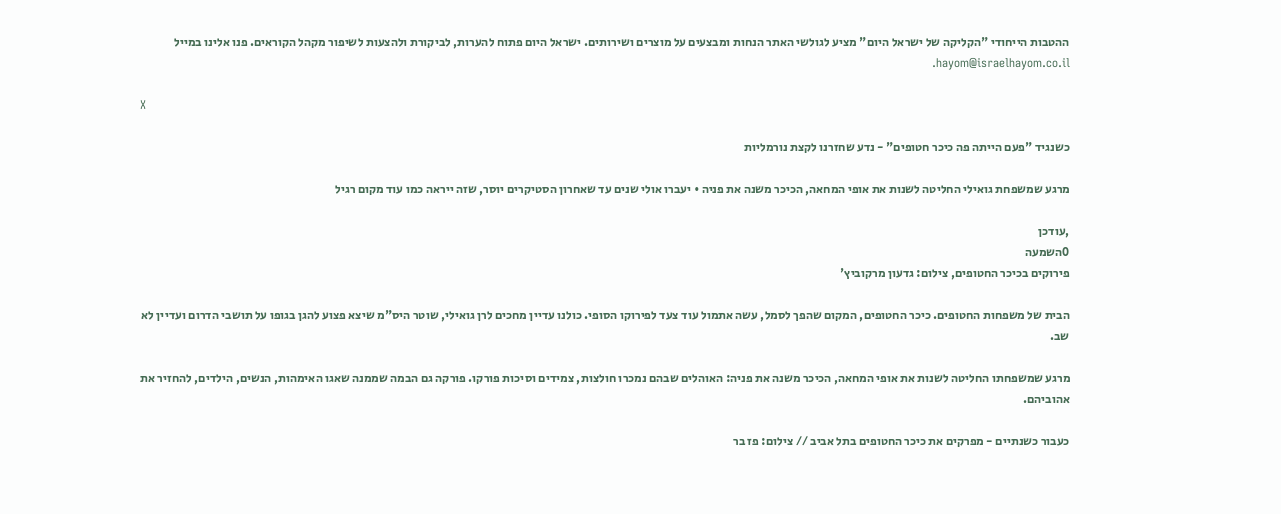ההטבות הייחודי "הקליקה של ישראל היום" מציע לגולשי האתר הנחות ומבצעים על מוצרים ושירותים. ישראל היום פתוח להערות, לביקורת ולהצעות לשיפור מקהל הקוראים. פנו אלינו במייל hayom@israelhayom.co.il.

X

כשנגיד "פעם הייתה פה כיכר חטופים" - נדע שחזרנו לקצת נורמליות

מרגע שמשפחת גואילי החליטה לשנות את אופי המחאה, הכיכר משנה את פניה • יעברו אולי שנים עד שאחרון הסטיקרים יוסר, שזה ייראה כמו עוד מקום רגיל

,עודכן
0השמעה
פירוקים בכיכר החטופים, צילום: גדעון מרקוביץ'

הבית של משפחות החטופים. כיכר החטופים, המקום שהפך לסמל, עשה אתמול עוד צעד לפירוקו הסופי. כולנו עדיין מחכים לרן גואילי, שוטר היס"מ שיצא פצוע להגן בגופו על תושבי הדרום ועדיין לא שב.

מרגע שמשפחתו החליטה לשנות את אופי המחאה, הכיכר משנה את פניה: האוהלים שבהם נמכרו חולצות, צמידים וסיכות פורקו. פורקה גם הבמה שממנה שאגו האימהות, הנשים, הילדים, להחזיר את אהוביהם.

כעבור כשנתיים - מפרקים את כיכר החטופים בתל אביב // צילום: פז בר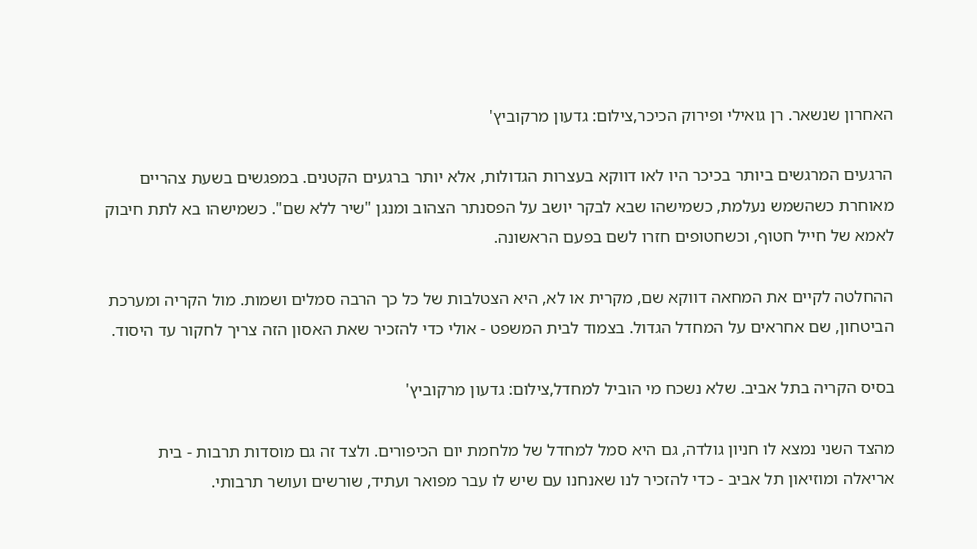האחרון שנשאר. רן גואילי ופירוק הכיכר,צילום: גדעון מרקוביץ'

הרגעים המרגשים ביותר בכיכר היו לאו דווקא בעצרות הגדולות, אלא יותר ברגעים הקטנים. במפגשים בשעת צהריים מאוחרת כשהשמש נעלמת, כשמישהו שבא לבקר יושב על הפסנתר הצהוב ומנגן "שיר ללא שם". כשמישהו בא לתת חיבוק לאמא של חייל חטוף, וכשחטופים חזרו לשם בפעם הראשונה.

ההחלטה לקיים את המחאה דווקא שם, מקרית או לא, היא הצטלבות של כל כך הרבה סמלים ושמות. מול הקריה ומערכת הביטחון, שם אחראים על המחדל הגדול. בצמוד לבית המשפט - אולי כדי להזכיר שאת האסון הזה צריך לחקור עד היסוד.

בסיס הקריה בתל אביב. שלא נשכח מי הוביל למחדל,צילום: גדעון מרקוביץ'

מהצד השני נמצא לו חניון גולדה, גם היא סמל למחדל של מלחמת יום הכיפורים. ולצד זה גם מוסדות תרבות - בית אריאלה ומוזיאון תל אביב - כדי להזכיר לנו שאנחנו עם שיש לו עבר מפואר ועתיד, שורשים ועושר תרבותי.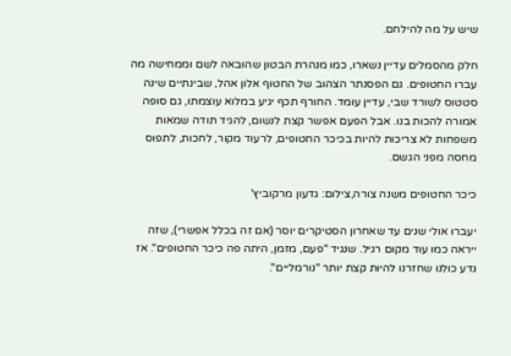שיש על מה להילחם.

חלק מהסמלים עדיין נשארו, כמו מנהרת הבטון שהובאה לשם וממחישה מה עברו החטופים. גם הפסנתר הצהוב של החטוף אלון אהל, שבינתיים שינה סטטוס לשורד שבי, עדיין עומד. החורף תכף יגיע במלוא עוצמתו, גם סופה אמורה להכות בנו. אבל הפעם אפשר קצת לנשום, להגיד תודה שמאות משפחות לא צריכות להיות בכיכר החטופים, לרעוד מקור, לחכות, לתפוס מחסה מפני הגשם.

כיכר החטופים משנה צורה,צילום: גדעון מרקוביץ'

יעברו אולי שנים עד שאחרון הסטיקרים יוסר (אם זה בכלל אפשרי), שזה ייראה כמו עוד מקום רגיל. שנגיד "פעם, מזמן, היתה פה כיכר החטופים". אז נדע כולנו שחזרנו להיות קצת יותר "נורמליים".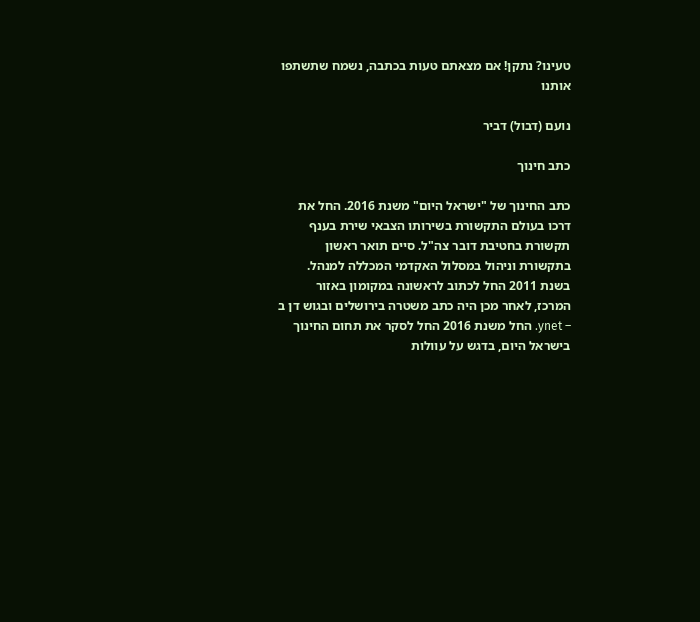טעינו? נתקן! אם מצאתם טעות בכתבה, נשמח שתשתפו אותנו

נועם (דבול) דביר

כתב חינוך

כתב החינוך של "ישראל היום" משנת 2016. החל את דרכו בעולם התקשורת בשירותו הצבאי שירת בענף תקשורת בחטיבת דובר צה"ל. סיים תואר ראשון בתקשורת וניהול במסלול האקדמי המכללה למנהל. בשנת 2011 החל לכתוב לראשונה במקומון באזור המרכז, לאחר מכן היה כתב משטרה בירושלים ובגוש דן ב – ynet. החל משנת 2016 החל לסקר את תחום החינוך בישראל היום, בדגש על עוולות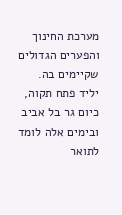מערכת החינוך והפערים הגדולים שקיימים בה. יליד פתח תקוה, כיום גר בל אביב ובימים אלה לומד לתואר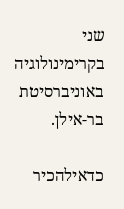שני בקרימינולוגיה באוניברסיטת בר-אילן.

כדאילהכיר